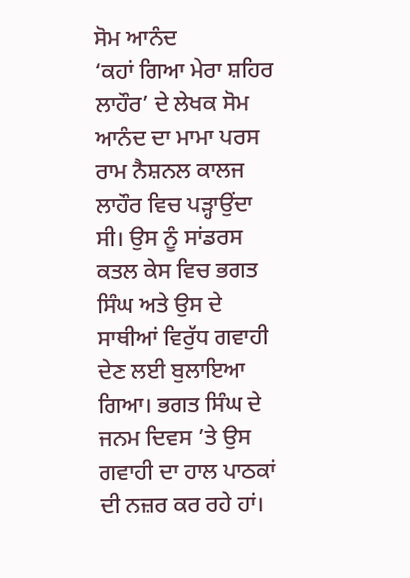ਸੋਮ ਆਨੰਦ
‘ਕਹਾਂ ਗਿਆ ਮੇਰਾ ਸ਼ਹਿਰ ਲਾਹੌਰ’ ਦੇ ਲੇਖਕ ਸੋਮ ਆਨੰਦ ਦਾ ਮਾਮਾ ਪਰਸ ਰਾਮ ਨੈਸ਼ਨਲ ਕਾਲਜ ਲਾਹੌਰ ਵਿਚ ਪੜ੍ਹਾਉਂਦਾ ਸੀ। ਉਸ ਨੂੰ ਸਾਂਡਰਸ ਕਤਲ ਕੇਸ ਵਿਚ ਭਗਤ ਸਿੰਘ ਅਤੇ ਉਸ ਦੇ ਸਾਥੀਆਂ ਵਿਰੁੱਧ ਗਵਾਹੀ ਦੇਣ ਲਈ ਬੁਲਾਇਆ ਗਿਆ। ਭਗਤ ਸਿੰਘ ਦੇ ਜਨਮ ਦਿਵਸ ’ਤੇ ਉਸ ਗਵਾਹੀ ਦਾ ਹਾਲ ਪਾਠਕਾਂ ਦੀ ਨਜ਼ਰ ਕਰ ਰਹੇ ਹਾਂ।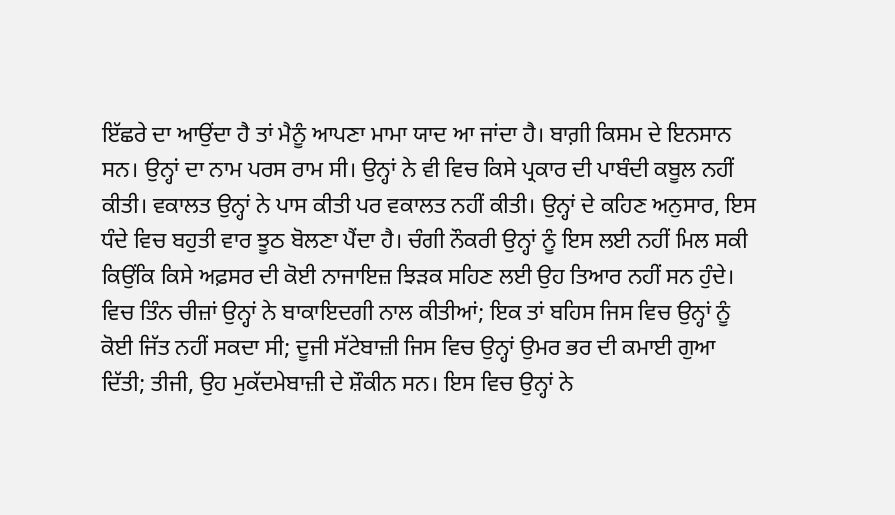ਇੱਛਰੇ ਦਾ ਆਉਂਦਾ ਹੈ ਤਾਂ ਮੈਨੂੰ ਆਪਣਾ ਮਾਮਾ ਯਾਦ ਆ ਜਾਂਦਾ ਹੈ। ਬਾਗ਼ੀ ਕਿਸਮ ਦੇ ਇਨਸਾਨ ਸਨ। ਉਨ੍ਹਾਂ ਦਾ ਨਾਮ ਪਰਸ ਰਾਮ ਸੀ। ਉਨ੍ਹਾਂ ਨੇ ਵੀ ਵਿਚ ਕਿਸੇ ਪ੍ਰਕਾਰ ਦੀ ਪਾਬੰਦੀ ਕਬੂਲ ਨਹੀਂ ਕੀਤੀ। ਵਕਾਲਤ ਉਨ੍ਹਾਂ ਨੇ ਪਾਸ ਕੀਤੀ ਪਰ ਵਕਾਲਤ ਨਹੀਂ ਕੀਤੀ। ਉਨ੍ਹਾਂ ਦੇ ਕਹਿਣ ਅਨੁਸਾਰ, ਇਸ ਧੰਦੇ ਵਿਚ ਬਹੁਤੀ ਵਾਰ ਝੂਠ ਬੋਲਣਾ ਪੈਂਦਾ ਹੈ। ਚੰਗੀ ਨੌਕਰੀ ਉਨ੍ਹਾਂ ਨੂੰ ਇਸ ਲਈ ਨਹੀਂ ਮਿਲ ਸਕੀ ਕਿਉਂਕਿ ਕਿਸੇ ਅਫ਼ਸਰ ਦੀ ਕੋਈ ਨਾਜਾਇਜ਼ ਝਿੜਕ ਸਹਿਣ ਲਈ ਉਹ ਤਿਆਰ ਨਹੀਂ ਸਨ ਹੁੰਦੇ। ਵਿਚ ਤਿੰਨ ਚੀਜ਼ਾਂ ਉਨ੍ਹਾਂ ਨੇ ਬਾਕਾਇਦਗੀ ਨਾਲ ਕੀਤੀਆਂ; ਇਕ ਤਾਂ ਬਹਿਸ ਜਿਸ ਵਿਚ ਉਨ੍ਹਾਂ ਨੂੰ ਕੋਈ ਜਿੱਤ ਨਹੀਂ ਸਕਦਾ ਸੀ; ਦੂਜੀ ਸੱਟੇਬਾਜ਼ੀ ਜਿਸ ਵਿਚ ਉਨ੍ਹਾਂ ਉਮਰ ਭਰ ਦੀ ਕਮਾਈ ਗੁਆ ਦਿੱਤੀ; ਤੀਜੀ, ਉਹ ਮੁਕੱਦਮੇਬਾਜ਼ੀ ਦੇ ਸ਼ੌਕੀਨ ਸਨ। ਇਸ ਵਿਚ ਉਨ੍ਹਾਂ ਨੇ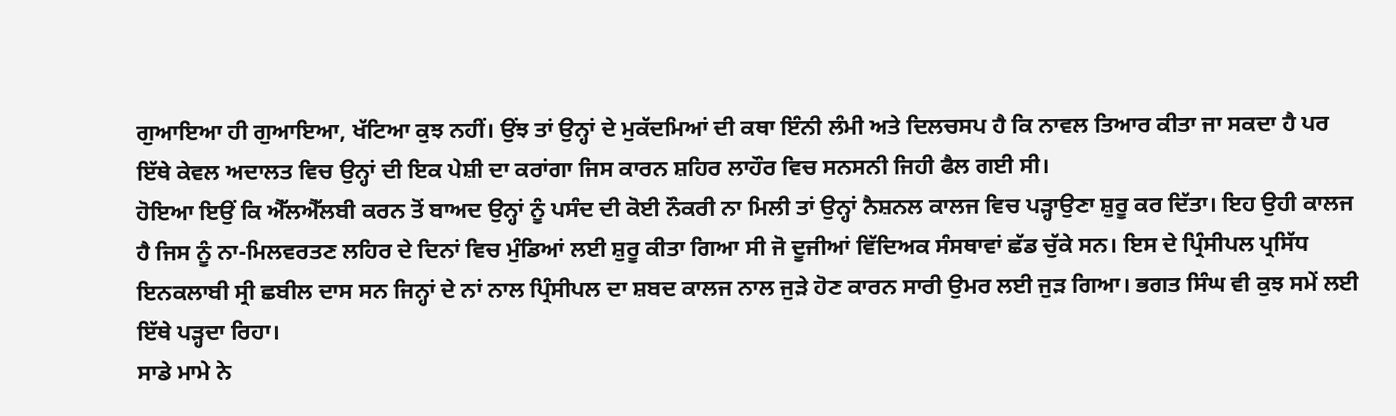ਗੁਆਇਆ ਹੀ ਗੁਆਇਆ, ਖੱਟਿਆ ਕੁਝ ਨਹੀਂ। ਉਂਝ ਤਾਂ ਉਨ੍ਹਾਂ ਦੇ ਮੁਕੱਦਮਿਆਂ ਦੀ ਕਥਾ ਇੰਨੀ ਲੰਮੀ ਅਤੇ ਦਿਲਚਸਪ ਹੈ ਕਿ ਨਾਵਲ ਤਿਆਰ ਕੀਤਾ ਜਾ ਸਕਦਾ ਹੈ ਪਰ ਇੱਥੇ ਕੇਵਲ ਅਦਾਲਤ ਵਿਚ ਉਨ੍ਹਾਂ ਦੀ ਇਕ ਪੇਸ਼ੀ ਦਾ ਕਰਾਂਗਾ ਜਿਸ ਕਾਰਨ ਸ਼ਹਿਰ ਲਾਹੌਰ ਵਿਚ ਸਨਸਨੀ ਜਿਹੀ ਫੈਲ ਗਈ ਸੀ।
ਹੋਇਆ ਇਉਂ ਕਿ ਐੱਲਐੱਲਬੀ ਕਰਨ ਤੋਂ ਬਾਅਦ ਉਨ੍ਹਾਂ ਨੂੰ ਪਸੰਦ ਦੀ ਕੋਈ ਨੌਕਰੀ ਨਾ ਮਿਲੀ ਤਾਂ ਉਨ੍ਹਾਂ ਨੈਸ਼ਨਲ ਕਾਲਜ ਵਿਚ ਪੜ੍ਹਾਉਣਾ ਸ਼ੁਰੂ ਕਰ ਦਿੱਤਾ। ਇਹ ਉਹੀ ਕਾਲਜ ਹੈ ਜਿਸ ਨੂੰ ਨਾ-ਮਿਲਵਰਤਣ ਲਹਿਰ ਦੇ ਦਿਨਾਂ ਵਿਚ ਮੁੰਡਿਆਂ ਲਈ ਸ਼ੁਰੂ ਕੀਤਾ ਗਿਆ ਸੀ ਜੋ ਦੂਜੀਆਂ ਵਿੱਦਿਅਕ ਸੰਸਥਾਵਾਂ ਛੱਡ ਚੁੱਕੇ ਸਨ। ਇਸ ਦੇ ਪ੍ਰਿੰਸੀਪਲ ਪ੍ਰਸਿੱਧ ਇਨਕਲਾਬੀ ਸ੍ਰੀ ਛਬੀਲ ਦਾਸ ਸਨ ਜਿਨ੍ਹਾਂ ਦੇ ਨਾਂ ਨਾਲ ਪ੍ਰਿੰਸੀਪਲ ਦਾ ਸ਼ਬਦ ਕਾਲਜ ਨਾਲ ਜੁੜੇ ਹੋਣ ਕਾਰਨ ਸਾਰੀ ਉਮਰ ਲਈ ਜੁੜ ਗਿਆ। ਭਗਤ ਸਿੰਘ ਵੀ ਕੁਝ ਸਮੇਂ ਲਈ ਇੱਥੇ ਪੜ੍ਹਦਾ ਰਿਹਾ।
ਸਾਡੇ ਮਾਮੇ ਨੇ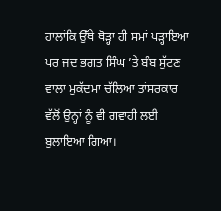ਹਾਲਾਂਕਿ ਉੱਥੇ ਥੋੜ੍ਹਾ ਹੀ ਸਮਾਂ ਪੜ੍ਹਾਇਆ ਪਰ ਜਦ ਭਗਤ ਸਿੰਘ ’ਤੇ ਬੰਬ ਸੁੱਟਣ ਵਾਲਾ ਮੁਕੱਦਮਾ ਚੱਲਿਆ ਤਾਂਸਰਕਾਰ ਵੱਲੋਂ ਉਨ੍ਹਾਂ ਨੂੰ ਵੀ ਗਵਾਹੀ ਲਈ ਬੁਲਾਇਆ ਗਿਆ।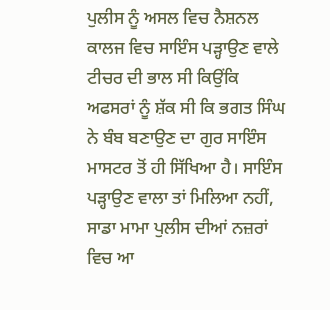ਪੁਲੀਸ ਨੂੰ ਅਸਲ ਵਿਚ ਨੈਸ਼ਨਲ ਕਾਲਜ ਵਿਚ ਸਾਇੰਸ ਪੜ੍ਹਾਉਣ ਵਾਲੇ ਟੀਚਰ ਦੀ ਭਾਲ ਸੀ ਕਿਉਂਕਿ ਅਫਸਰਾਂ ਨੂੰ ਸ਼ੱਕ ਸੀ ਕਿ ਭਗਤ ਸਿੰਘ ਨੇ ਬੰਬ ਬਣਾਉਣ ਦਾ ਗੁਰ ਸਾਇੰਸ ਮਾਸਟਰ ਤੋਂ ਹੀ ਸਿੱਖਿਆ ਹੈ। ਸਾਇੰਸ ਪੜ੍ਹਾਉਣ ਵਾਲਾ ਤਾਂ ਮਿਲਿਆ ਨਹੀਂ, ਸਾਡਾ ਮਾਮਾ ਪੁਲੀਸ ਦੀਆਂ ਨਜ਼ਰਾਂ ਵਿਚ ਆ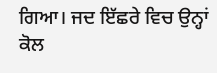ਗਿਆ। ਜਦ ਇੱਛਰੇ ਵਿਚ ਉਨ੍ਹਾਂ ਕੋਲ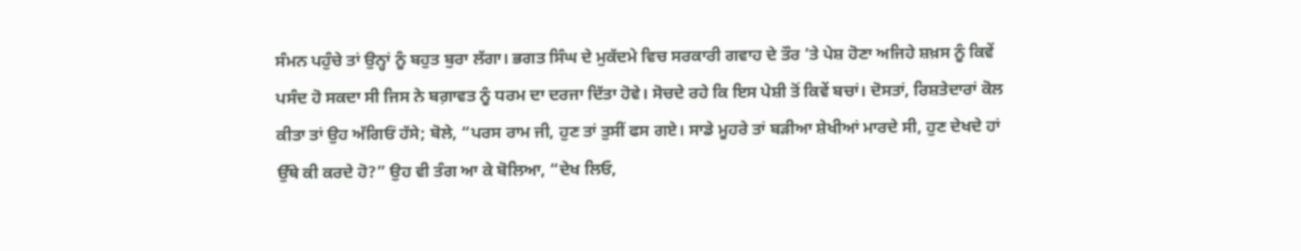ਸੰਮਨ ਪਹੁੰਚੇ ਤਾਂ ਉਨ੍ਹਾਂ ਨੂੰ ਬਹੁਤ ਬੁਰਾ ਲੱਗਾ। ਭਗਤ ਸਿੰਘ ਦੇ ਮੁਕੱਦਮੇ ਵਿਚ ਸਰਕਾਰੀ ਗਵਾਹ ਦੇ ਤੌਰ ’ਤੇ ਪੇਸ਼ ਹੋਣਾ ਅਜਿਹੇ ਸ਼ਖ਼ਸ ਨੂੰ ਕਿਵੇਂ ਪਸੰਦ ਹੋ ਸਕਦਾ ਸੀ ਜਿਸ ਨੇ ਬਗ਼ਾਵਤ ਨੂੰ ਧਰਮ ਦਾ ਦਰਜਾ ਦਿੱਤਾ ਹੋਵੇ। ਸੋਚਦੇ ਰਹੇ ਕਿ ਇਸ ਪੇਸ਼ੀ ਤੋਂ ਕਿਵੇਂ ਬਚਾਂ। ਦੋਸਤਾਂ, ਰਿਸ਼ਤੇਦਾਰਾਂ ਕੋਲ ਕੀਤਾ ਤਾਂ ਉਹ ਅੱਗਿਓਂ ਹੱਸੇ; ਬੋਲੇ, “ਪਰਸ ਰਾਮ ਜੀ, ਹੁਣ ਤਾਂ ਤੁਸੀਂ ਫਸ ਗਏ। ਸਾਡੇ ਮੂਹਰੇ ਤਾਂ ਬੜੀਆ ਸ਼ੇਖੀਆਂ ਮਾਰਦੇ ਸੀ, ਹੁਣ ਦੇਖਦੇ ਹਾਂ ਉੱਥੇ ਕੀ ਕਰਦੇ ਹੋ?” ਉਹ ਵੀ ਤੰਗ ਆ ਕੇ ਬੋਲਿਆ, “ਦੇਖ ਲਿਓ,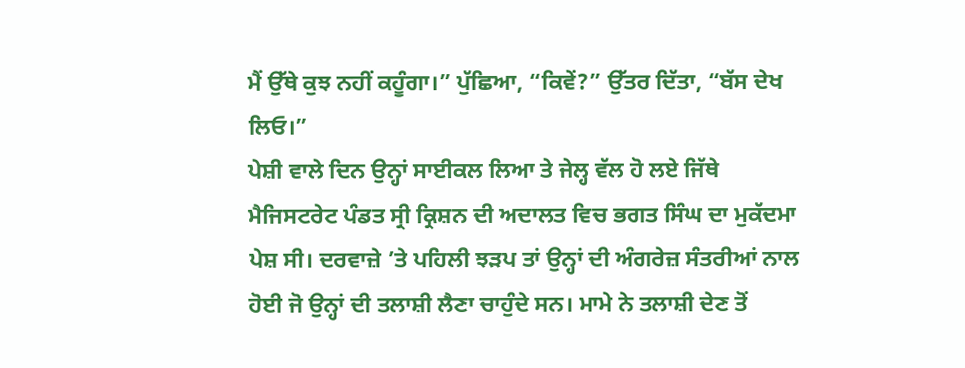ਮੈਂ ਉੱਥੇ ਕੁਝ ਨਹੀਂ ਕਹੂੰਗਾ।” ਪੁੱਛਿਆ, “ਕਿਵੇਂ?” ਉੱਤਰ ਦਿੱਤਾ, “ਬੱਸ ਦੇਖ ਲਿਓ।”
ਪੇਸ਼ੀ ਵਾਲੇ ਦਿਨ ਉਨ੍ਹਾਂ ਸਾਈਕਲ ਲਿਆ ਤੇ ਜੇਲ੍ਹ ਵੱਲ ਹੋ ਲਏ ਜਿੱਥੇ ਮੈਜਿਸਟਰੇਟ ਪੰਡਤ ਸ੍ਰੀ ਕ੍ਰਿਸ਼ਨ ਦੀ ਅਦਾਲਤ ਵਿਚ ਭਗਤ ਸਿੰਘ ਦਾ ਮੁਕੱਦਮਾ ਪੇਸ਼ ਸੀ। ਦਰਵਾਜ਼ੇ ’ਤੇ ਪਹਿਲੀ ਝੜਪ ਤਾਂ ਉਨ੍ਹਾਂ ਦੀ ਅੰਗਰੇਜ਼ ਸੰਤਰੀਆਂ ਨਾਲ ਹੋਈ ਜੋ ਉਨ੍ਹਾਂ ਦੀ ਤਲਾਸ਼ੀ ਲੈਣਾ ਚਾਹੁੰਦੇ ਸਨ। ਮਾਮੇ ਨੇ ਤਲਾਸ਼ੀ ਦੇਣ ਤੋਂ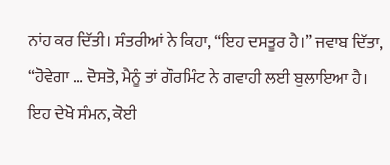ਨਾਂਹ ਕਰ ਦਿੱਤੀ। ਸੰਤਰੀਆਂ ਨੇ ਕਿਹਾ, “ਇਹ ਦਸਤੂਰ ਹੈ।” ਜਵਾਬ ਦਿੱਤਾ, “ਹੋਵੇਗਾ … ਦੋਸਤੋ, ਮੈਨੂੰ ਤਾਂ ਗੌਰਮਿੰਟ ਨੇ ਗਵਾਹੀ ਲਈ ਬੁਲਾਇਆ ਹੈ। ਇਹ ਦੇਖੋ ਸੰਮਨ, ਕੋਈ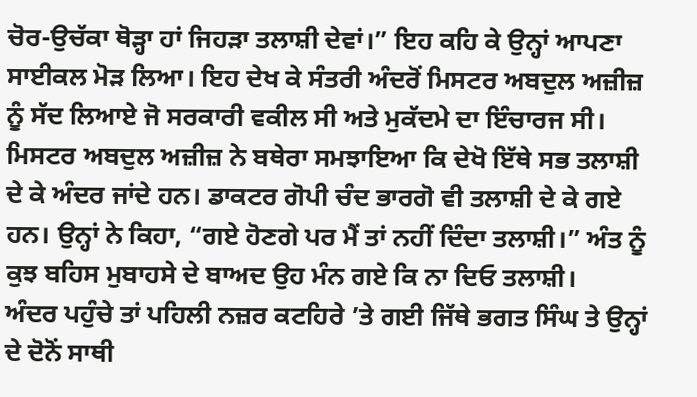ਚੋਰ-ਉਚੱਕਾ ਥੋੜ੍ਹਾ ਹਾਂ ਜਿਹੜਾ ਤਲਾਸ਼ੀ ਦੇਵਾਂ।” ਇਹ ਕਹਿ ਕੇ ਉਨ੍ਹਾਂ ਆਪਣਾ ਸਾਈਕਲ ਮੋੜ ਲਿਆ। ਇਹ ਦੇਖ ਕੇ ਸੰਤਰੀ ਅੰਦਰੋਂ ਮਿਸਟਰ ਅਬਦੁਲ ਅਜ਼ੀਜ਼ ਨੂੰ ਸੱਦ ਲਿਆਏ ਜੋ ਸਰਕਾਰੀ ਵਕੀਲ ਸੀ ਅਤੇ ਮੁਕੱਦਮੇ ਦਾ ਇੰਚਾਰਜ ਸੀ। ਮਿਸਟਰ ਅਬਦੁਲ ਅਜ਼ੀਜ਼ ਨੇ ਬਥੇਰਾ ਸਮਝਾਇਆ ਕਿ ਦੇਖੋ ਇੱਥੇ ਸਭ ਤਲਾਸ਼ੀ ਦੇ ਕੇ ਅੰਦਰ ਜਾਂਦੇ ਹਨ। ਡਾਕਟਰ ਗੋਪੀ ਚੰਦ ਭਾਰਗੋ ਵੀ ਤਲਾਸ਼ੀ ਦੇ ਕੇ ਗਏ ਹਨ। ਉਨ੍ਹਾਂ ਨੇ ਕਿਹਾ, “ਗਏ ਹੋਣਗੇ ਪਰ ਮੈਂ ਤਾਂ ਨਹੀਂ ਦਿੰਦਾ ਤਲਾਸ਼ੀ।” ਅੰਤ ਨੂੰ ਕੁਝ ਬਹਿਸ ਮੁਬਾਹਸੇ ਦੇ ਬਾਅਦ ਉਹ ਮੰਨ ਗਏ ਕਿ ਨਾ ਦਿਓ ਤਲਾਸ਼ੀ।
ਅੰਦਰ ਪਹੁੰਚੇ ਤਾਂ ਪਹਿਲੀ ਨਜ਼ਰ ਕਟਹਿਰੇ ’ਤੇ ਗਈ ਜਿੱਥੇ ਭਗਤ ਸਿੰਘ ਤੇ ਉਨ੍ਹਾਂ ਦੇ ਦੋਨੋਂ ਸਾਥੀ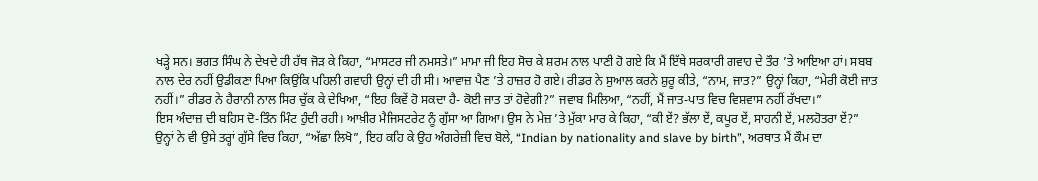ਖੜ੍ਹੇ ਸਨ। ਭਗਤ ਸਿੰਘ ਨੇ ਦੇਖਦੇ ਹੀ ਹੱਥ ਜੋੜ ਕੇ ਕਿਹਾ, “ਮਾਸਟਰ ਜੀ ਨਮਸਤੇ।” ਮਾਮਾ ਜੀ ਇਹ ਸੋਚ ਕੇ ਸ਼ਰਮ ਨਾਲ ਪਾਣੀ ਹੋ ਗਏ ਕਿ ਮੈਂ ਇੱਥੇ ਸਰਕਾਰੀ ਗਵਾਹ ਦੇ ਤੌਰ ’ਤੇ ਆਇਆ ਹਾਂ। ਸਬਬ ਨਾਲ ਦੇਰ ਨਹੀਂ ਉਡੀਕਣਾ ਪਿਆ ਕਿਉਂਕਿ ਪਹਿਲੀ ਗਵਾਹੀ ਉਨ੍ਹਾਂ ਦੀ ਹੀ ਸੀ। ਆਵਾਜ਼ ਪੈਣ ’ਤੇ ਹਾਜ਼ਰ ਹੋ ਗਏ। ਰੀਡਰ ਨੇ ਸੁਆਲ ਕਰਨੇ ਸ਼ੁਰੂ ਕੀਤੇ, “ਨਾਮ, ਜਾਤ?” ਉਨ੍ਹਾਂ ਕਿਹਾ, “ਮੇਰੀ ਕੋਈ ਜਾਤ ਨਹੀਂ।” ਰੀਡਰ ਨੇ ਹੈਰਾਨੀ ਨਾਲ ਸਿਰ ਚੁੱਕ ਕੇ ਦੇਖਿਆ, “ਇਹ ਕਿਵੇਂ ਹੋ ਸਕਦਾ ਹੈ- ਕੋਈ ਜਾਤ ਤਾਂ ਹੋਵੇਗੀ?” ਜਵਾਬ ਮਿਲਿਆ, “ਨਹੀਂ, ਮੈਂ ਜਾਤ-ਪਾਤ ਵਿਚ ਵਿਸ਼ਵਾਸ ਨਹੀਂ ਰੱਖਦਾ।”
ਇਸ ਅੰਦਾਜ਼ ਦੀ ਬਹਿਸ ਦੋ-ਤਿੰਨ ਮਿੰਟ ਹੁੰਦੀ ਰਹੀ। ਆਖ਼ੀਰ ਮੈਜਿਸਟਰੇਟ ਨੂੰ ਗੁੱਸਾ ਆ ਗਿਆ। ਉਸ ਨੇ ਮੇਜ਼ ’ਤੇ ਮੁੱਕਾ ਮਾਰ ਕੇ ਕਿਹਾ, “ਕੀ ਏਂ? ਭੱਲਾ ਏਂ, ਕਪੂਰ ਏਂ, ਸਾਹਨੀ ਏਂ, ਮਲਹੋਤਰਾ ਏਂ?”
ਉਨ੍ਹਾਂ ਨੇ ਵੀ ਉਸੇ ਤਰ੍ਹਾਂ ਗੁੱਸੇ ਵਿਚ ਕਿਹਾ, “ਅੱਛਾ ਲਿਖੋ”, ਇਹ ਕਹਿ ਕੇ ਉਹ ਅੰਗਰੇਜ਼ੀ ਵਿਚ ਬੋਲੇ, “Indian by nationality and slave by birth”, ਅਰਥਾਤ ਮੈਂ ਕੌਮ ਦਾ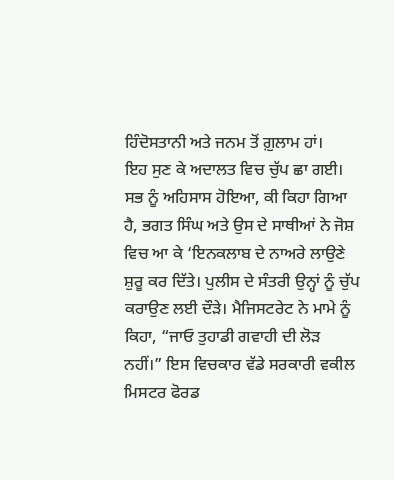ਹਿੰਦੋਸਤਾਨੀ ਅਤੇ ਜਨਮ ਤੋਂ ਗ਼ੁਲਾਮ ਹਾਂ।
ਇਹ ਸੁਣ ਕੇ ਅਦਾਲਤ ਵਿਚ ਚੁੱਪ ਛਾ ਗਈ। ਸਭ ਨੂੰ ਅਹਿਸਾਸ ਹੋਇਆ, ਕੀ ਕਿਹਾ ਗਿਆ ਹੈ, ਭਗਤ ਸਿੰਘ ਅਤੇ ਉਸ ਦੇ ਸਾਥੀਆਂ ਨੇ ਜੋਸ਼ ਵਿਚ ਆ ਕੇ ‘ਇਨਕਲਾਬ ਦੇ ਨਾਅਰੇ ਲਾਉਣੇ ਸ਼ੁਰੂ ਕਰ ਦਿੱਤੇ। ਪੁਲੀਸ ਦੇ ਸੰਤਰੀ ਉਨ੍ਹਾਂ ਨੂੰ ਚੁੱਪ ਕਰਾਉਣ ਲਈ ਦੌੜੇ। ਮੈਜਿਸਟਰੇਟ ਨੇ ਮਾਮੇ ਨੂੰ ਕਿਹਾ, “ਜਾਓ ਤੁਹਾਡੀ ਗਵਾਹੀ ਦੀ ਲੋੜ ਨਹੀਂ।” ਇਸ ਵਿਚਕਾਰ ਵੱਡੇ ਸਰਕਾਰੀ ਵਕੀਲ ਮਿਸਟਰ ਫੋਰਡ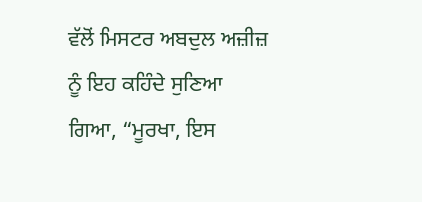ਵੱਲੋਂ ਮਿਸਟਰ ਅਬਦੁਲ ਅਜ਼ੀਜ਼ ਨੂੰ ਇਹ ਕਹਿੰਦੇ ਸੁਣਿਆ ਗਿਆ, “ਮੂਰਖਾ, ਇਸ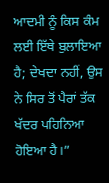ਆਦਮੀ ਨੂੰ ਕਿਸ ਕੰਮ ਲਈ ਇੱਥੇ ਬੁਲਾਇਆ ਹੈ; ਦੇਖਦਾ ਨਹੀਂ, ਉਸ ਨੇ ਸਿਰ ਤੋਂ ਪੈਰਾਂ ਤੱਕ ਖੱਦਰ ਪਹਿਨਿਆ ਹੋਇਆ ਹੈ।”